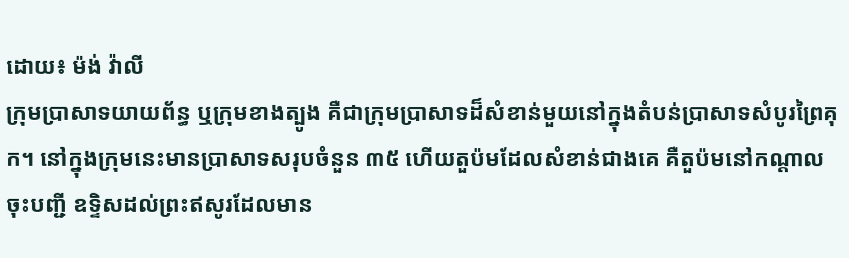ដោយ៖ ម៉ង់ វ៉ាលី
ក្រុមប្រាសាទយាយព័ន្ធ ឬក្រុមខាងត្បូង គឺជាក្រុមប្រាសាទដ៏សំខាន់មួយនៅក្នុងតំបន់ប្រាសាទសំបូរព្រៃគុក។ នៅក្នុងក្រុមនេះមានប្រាសាទសរុបចំនួន ៣៥ ហើយតួប៉មដែលសំខាន់ជាងគេ គឺតួប៉មនៅកណ្តាល ចុះបញ្ជី ឧទ្ទិសដល់ព្រះឥសូរដែលមាន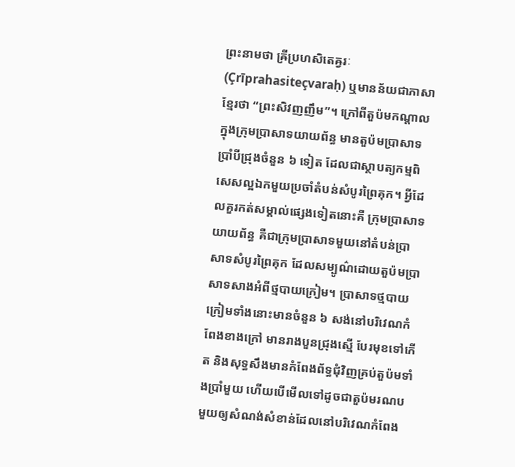ព្រះនាមថា ឝ្រីប្រហសិតេឝ្វរៈ (Çrīprahasiteçvaraḥ) ឬមានន័យជាភាសាខ្មែរថា “ព្រះសិវញញឹម”។ ក្រៅពីតួប៉មកណ្តាល ក្នុងក្រុមប្រាសាទយាយព័ន្ធ មានតួប៉មប្រាសាទប្រាំបីជ្រុងចំនួន ៦ ទៀត ដែលជាស្ថាបត្យកម្មពិសេសល្អឯកមួយប្រចាំតំបន់សំបូរព្រៃគុក។ អ្វីដែលគួរកត់សម្គាល់ផ្សេងទៀតនោះគឺ ក្រុមប្រាសាទយាយព័ន្ធ គឺជាក្រុមប្រាសាទមួយនៅតំបន់ប្រាសាទសំបូរព្រៃគុក ដែលសម្បូណ៌ដោយតួប៉មប្រាសាទសាងអំពីថ្មបាយក្រៀម។ ប្រាសាទថ្មបាយក្រៀមទាំងនោះមានចំនួន ៦ សង់នៅបរិវេណកំពែងខាងក្រៅ មានរាងបួនជ្រុងស្មើ បែរមុខទៅកើត និងសុទ្ធសឹងមានកំពែងព័ទ្ធជុំវិញគ្រប់តួប៉មទាំងប្រាំមួយ ហើយបើមើលទៅដូចជាតួប៉មរណបមួយឲ្យសំណង់សំខាន់ដែលនៅបរិវេណកំពែង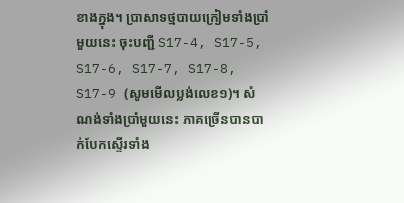ខាងក្នុង។ ប្រាសាទថ្មបាយក្រៀមទាំងប្រាំមួយនេះ ចុះបញ្ជី S17-4, S17-5, S17-6, S17-7, S17-8, S17-9 (សូមមើលប្លង់លេខ១)។ សំណង់ទាំងប្រាំមួយនេះ ភាគច្រើនបានបាក់បែកស្ទើរទាំង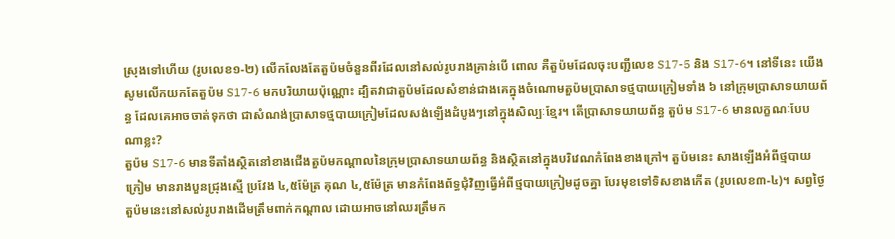ស្រុងទៅហើយ (រូបលេខ១-២) លើកលែងតែតួប៉មចំនួនពីរដែលនៅសល់រូបរាងគ្រាន់បើ ពោល គឺតួប៉មដែលចុះបញ្ជីលេខ S17-5 និង S17-6។ នៅទីនេះ យើងសូមលើកយកតែតួប៉ម S17-6 មកបរិយាយប៉ុណ្ណោះ ដ្បិតវាជាតួប៉មដែលសំខាន់ជាងគេក្នុងចំណោមតួប៉មប្រាសាទថ្មបាយក្រៀមទាំង ៦ នៅក្រុមប្រាសាទយាយព័ន្ធ ដែលគេអាចចាត់ទុកថា ជាសំណង់ប្រាសាទថ្មបាយក្រៀមដែលសង់ឡើងដំបូងៗនៅក្នុងសិល្បៈខ្មែរ។ តើប្រាសាទយាយព័ន្ធ តួប៉ម S17-6 មានលក្ខណៈបែបណាខ្លះ?
តួប៉ម S17-6 មានទីតាំងស្ថិតនៅខាងជើងតួប៉មកណ្តាលនៃក្រុមប្រាសាទយាយព័ន្ធ និងស្ថិតនៅក្នុងបរិវេណកំពែងខាងក្រៅ។ តួប៉មនេះ សាងឡើងអំពីថ្មបាយក្រៀម មានរាងបួនជ្រុងស្មើ ប្រវែង ៤,៥ម៉ែត្រ គុណ ៤,៥ម៉ែត្រ មានកំពែងព័ទ្ធជុំវិញធ្វើអំពីថ្មបាយក្រៀមដូចគ្នា បែរមុខទៅទិសខាងកើត (រូបលេខ៣-៤)។ សព្វថ្ងៃ តួប៉មនេះនៅសល់រូបរាងដើមត្រឹមពាក់កណ្តាល ដោយអាចនៅឈរត្រឹមក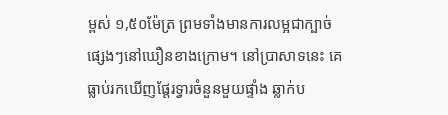ម្ពស់ ១,៥០ម៉ែត្រ ព្រមទាំងមានការលម្អជាក្បាច់ផ្សេងៗនៅឃឿនខាងក្រោម។ នៅប្រាសាទនេះ គេធ្លាប់រកឃើញផ្តែរទ្វារចំនួនមួយផ្ទាំង ឆ្លាក់ប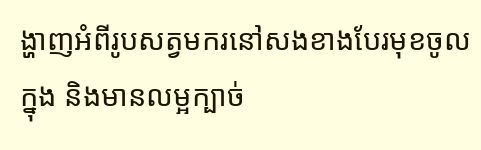ង្ហាញអំពីរូបសត្វមករនៅសងខាងបែរមុខចូលក្នុង និងមានលម្អក្បាច់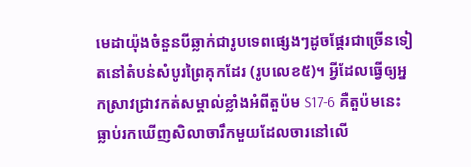មេដាយ៉ុងចំនួនបីឆ្លាក់ជារូបទេពផ្សេងៗដូចផ្តែរជាច្រើនទៀតនៅតំបន់សំបូរព្រៃគុកដែរ (រូបលេខ៥)។ អ្វីដែលធ្វើឲ្យអ្នកស្រាវជ្រាវកត់សម្គាល់ខ្លាំងអំពីតួប៉ម S17-6 គឺតួប៉មនេះធ្លាប់រកឃើញសិលាចារឹកមួយដែលចារនៅលើ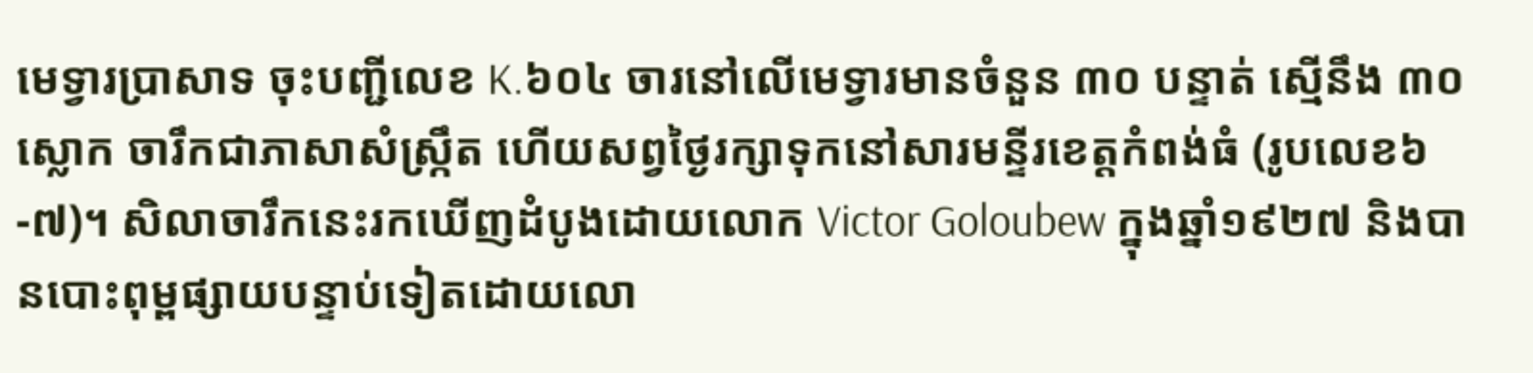មេទ្វារប្រាសាទ ចុះបញ្ជីលេខ K.៦០៤ ចារនៅលើមេទ្វារមានចំនួន ៣០ បន្ទាត់ ស្មើនឹង ៣០ ស្លោក ចារឹកជាភាសាសំស្រ្កឹត ហើយសព្វថ្ងៃរក្សាទុកនៅសារមន្ទីរខេត្តកំពង់ធំ (រូបលេខ៦-៧)។ សិលាចារឹកនេះរកឃើញដំបូងដោយលោក Victor Goloubew ក្នុងឆ្នាំ១៩២៧ និងបានបោះពុម្ពផ្សាយបន្ទាប់ទៀតដោយលោ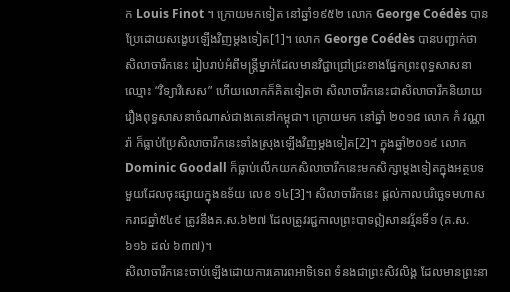ក Louis Finot ។ ក្រោយមកទៀត នៅឆ្នាំ១៩៥២ លោក George Coédès បានប្រែដោយសង្ខេបឡើងវិញម្តងទៀត[1]។ លោក George Coédès បានបញ្ជាក់ថា សិលាចារឹកនេះ រៀបរាប់អំពីមន្រ្តីម្នាក់ដែលមានវិជ្ជាជ្រៅជ្រះខាងផ្នែកព្រះពុទ្ធសាសនាឈ្មោះ “វិទ្យាវិសេស” ហើយលោកក៏គិតទៀតថា សិលាចារឹកនេះជាសិលាចារឹកនិយាយរឿងពុទ្ធសាសនាចំណាស់ជាងគេនៅកម្ពុជា។ ក្រោយមក នៅឆ្នាំ ២០១៨ លោក កំ វណ្ណារ៉ា ក៏ធ្លាប់ប្រែសិលាចារឹកនេះទាំងស្រុងឡើងវិញម្តងទៀត[2]។ ក្នុងឆ្នាំ២០១៩ លោក Dominic Goodall ក៏ធ្លាប់លើកយកសិលាចារឹកនេះមកសិក្សាម្តងទៀតក្នុងអត្ថបទមួយដែលចុះផ្សាយក្នុងឧទ័យ លេខ ១៤[3]។ សិលាចារឹកនេះ ផ្តល់កាលបរិច្ឆេទមហាសករាជឆ្នាំ៥៤៩ ត្រូវនឹងគ.ស.៦២៧ ដែលត្រូវរជ្ជកាលព្រះបាទឦសានវរ្ម័នទី១ (គ.ស.៦១៦ ដល់ ៦៣៧)។
សិលាចារឹកនេះចាប់ឡើងដោយការគោរពអាទិទេព ទំនងជាព្រះសិវលិង្គ ដែលមានព្រះនា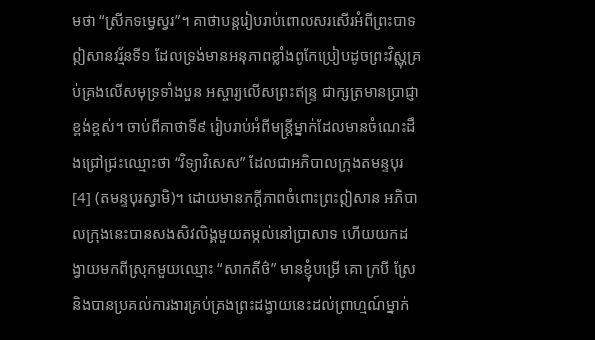មថា “ស្រីកទមេ្វស្វរ”។ គាថាបន្តរៀបរាប់ពោលសរសើរអំពីព្រះបាទឦសានវរ្ម័នទី១ ដែលទ្រង់មានអនុភាពខ្លាំងពូកែប្រៀបដូចព្រះវិស្ណុគ្រប់គ្រងលើសមុទ្រទាំងបួន អស្ចារ្យលើសព្រះឥន្រ្ទ ជាក្សត្រមានប្រាជ្ញាខ្ពង់ខ្ពស់។ ចាប់ពីគាថាទី៩ រៀបរាប់អំពីមន្រ្តីម្នាក់ដែលមានចំណេះដឹងជ្រៅជ្រះឈ្មោះថា “វិទ្យាវិសេស” ដែលជាអភិបាលក្រុងតមន្ទបុរ[4] (តមន្ទបុរស្វាមិ)។ ដោយមានភក្តីភាពចំពោះព្រះឦសាន អភិបាលក្រុងនេះបានសងសិវលិង្គមួយតម្កល់នៅប្រាសាទ ហើយយកដង្វាយមកពីស្រុកមួយឈ្មោះ “សាកតីថ៌” មានខ្ញុំបម្រើ គោ ក្របី ស្រែ និងបានប្រគល់ការងារគ្រប់គ្រងព្រះដង្វាយនេះដល់ព្រាហ្មណ៍ម្នាក់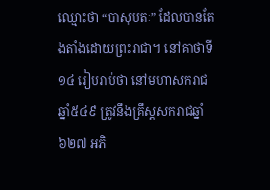ឈ្មោះថា “បាសុបតៈ” ដែលបានតែងតាំងដោយព្រះរាជា។ នៅគាថាទី១៤ រៀបរាប់ថា នៅមហាសករាជឆ្នាំ៥៤៩ ត្រូវនឹងគ្រឹស្តសករាជឆ្នាំ៦២៧ អភិ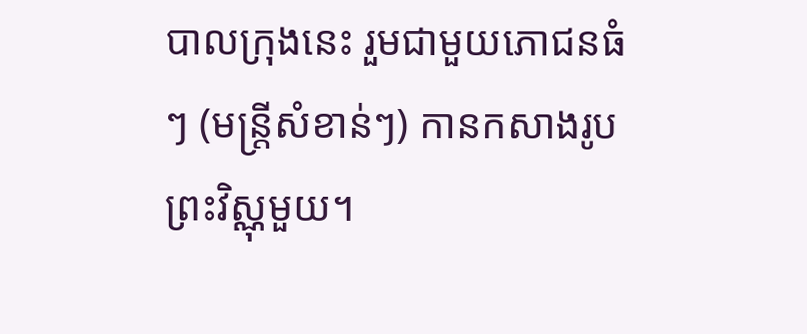បាលក្រុងនេះ រួមជាមួយភោជនធំៗ (មន្រ្តីសំខាន់ៗ) កានកសាងរូបព្រះវិស្ណុមួយ។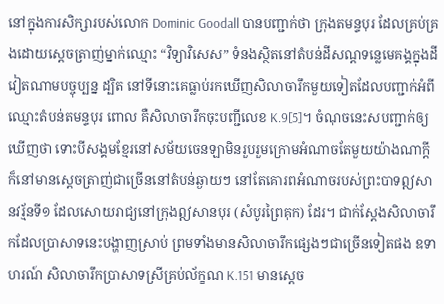នៅក្នុងការសិក្សារបស់លោក Dominic Goodall បានបញ្ជាក់ថា ក្រុងតមន្ទបុរ ដែលគ្រប់គ្រងដោយស្តេចត្រាញ់ម្នាក់ឈ្មោះ “វិទ្យាវិសេស” ទំនងស្ថិតនៅតំបន់ដីសណ្តទន្លេមេគង្គក្នុងដីវៀតណាមបច្ចុប្បន្ន ដ្បិត នៅទីនោះគេធ្លាប់រកឃើញសិលាចារឹកមួយទៀតដែលបញ្ជាក់អំពីឈ្មោះតំបន់តមន្ទបុរ ពោល គឺសិលាចារឹកចុះបញ្ជីលេខ K.9[5]។ ចំណុចនេះសបញ្ជាក់ឲ្យឃើញថា ទោះបីសង្គមខ្មែរនៅសម័យចេនឡាមិនរួបរួមក្រោមអំណាចតែមួយយ៉ាងណាក្តី ក៏នៅមានស្តេចត្រាញ់ជាច្រើននៅតំបន់ឆ្ងាយៗ នៅតែគោរពអំណាចរបស់ព្រះបាទឦសានវរ្ម័នទី១ ដែលសោយរាជ្យនៅក្រុងឦសានបុរ (សំបូរព្រៃគុក) ដែរ។ ជាក់ស្តែងសិលាចារឹកដែលប្រាសាទនេះបង្ហាញស្រាប់ ព្រមទាំងមានសិលាចារឹកផ្សេងៗជាច្រើនទៀតផង ឧទាហរណ៍ សិលាចារឹកប្រាសាទស្រីគ្រប់ល័ក្ខណ K.151 មានស្តេច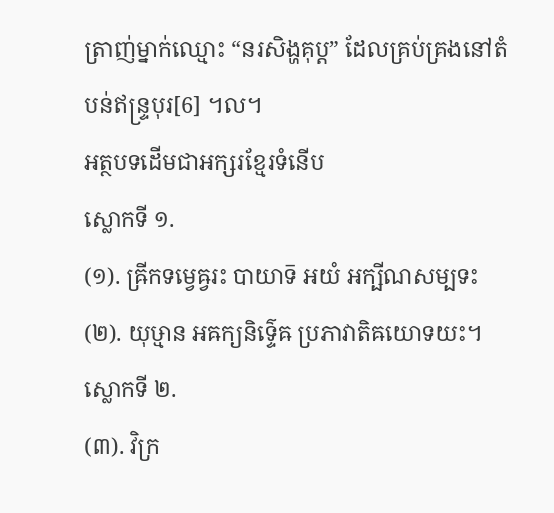ត្រាញ់ម្នាក់ឈ្មោះ “នរសិង្ហគុប្ត” ដែលគ្រប់គ្រងនៅតំបន់ឥន្រ្ទបុរ[6] ។ល។
អត្ថបទដើមជាអក្សរខ្មែរទំនើប
ស្លោកទី ១.
(១). ឝ្រីកទម្វេឝ្វរះ បាយាទ៑ អយំ អក្ឞីណសម្បទះ
(២). យុឞ្មាន អឝក្យនិទ៌្ទេឝ ប្រភាវាតិឝយោទយះ។
ស្លោកទី ២.
(៣). វិក្រ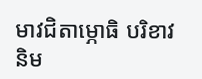មាវជិតាម្ភោធិ បរិខាវនិម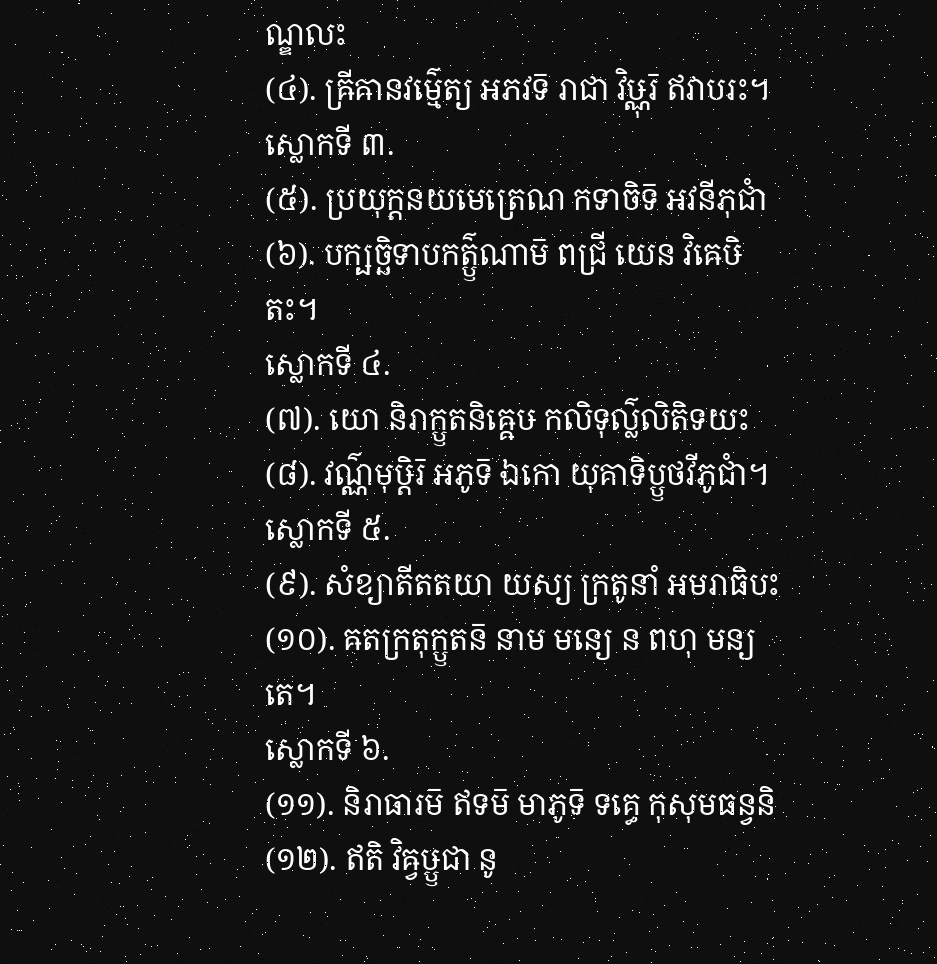ណ្ឌលះ
(៤). ឝ្រីឝានវម៌្មេត្យ អភវទ៑ រាជា វិឞ្ណុរ៑ ឥវាបរះ។
ស្លោកទី ៣.
(៥). ប្រយុក្តនយមេត្រេណ កទាចិទ៑ អវនីភុជាំ
(៦). បក្ឞច្ឆិទាបកត៌្ឫណាម៑ ពជ្រី យេន វិឝេឞិតះ។
ស្លោកទី ៤.
(៧). យោ និរាក្ឫតនិឝ្ឝេឞ កលិទុល៌្លលិតិទយះ
(៨). វណ៌្ណមុឞ្ដិរ៑ អភូទ៑ ឯកោ យុគាទិប្ឫថវីភូជាំ។
ស្លោកទី ៥.
(៩). សំខ្យាតីតតយា យស្យ ក្រតូនាំ អមរាធិបះ
(១០). ឝតក្រតុក្ឫតន៑ នាម មន្យេ ន ពហុ មន្យតេ។
ស្លោកទី ៦.
(១១). និរាធារម៑ ឥទម៑ មាភូទ៑ ទគ្ធេ កុសុមធន្វនិ
(១២). ឥតិ វិឝ្វឞ្ឫជា នូ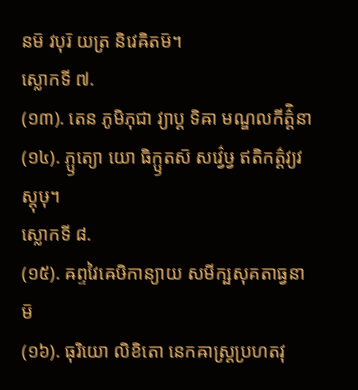នម៑ វបុរ៑ យត្រ និវេឝិតម៑។
ស្លោកទី ៧.
(១៣). តេន ភូមិភុជា វ្យាប្ត ទិឝា មណ្ឌលកីត៌ិ្តនា
(១៤). ភ្ឫត្យោ យោ ធិក្ឫតស៑ សវ៌្វេឞ្វ ឥតិកត៌្តវ្យវស្តុឞុ។
ស្លោកទី ៨.
(១៥). ឝព្ទវៃឝេឞិកាន្យាយ សមីក្ឞសុគតាធ្វនាម៑
(១៦). ធុរិយោ លិខិតោ នេកឝាស្ត្រប្រហតវុ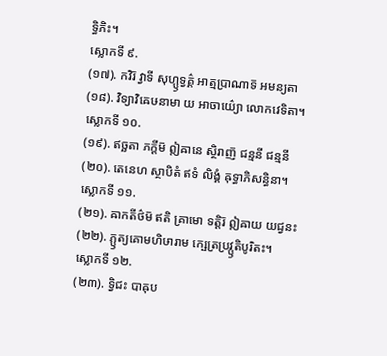ទ្ធិភិះ។
ស្លោកទី ៩.
(១៧). កវិរ៑ វ្វាទី សុហ្ឫទ្វគ៌្គ អាត្មប្រាណាទ៑ អមន្យតា
(១៨). វិទ្យាវិឝេឞនាមា យ អាចាយ៌្យោ លោកវេទិតា។
ស្លោកទី ១០.
(១៩). ឥច្ឆតា ភក្តីម៑ ឦឝានេ ស្ថិរាញ៑ ជន្មនី ជន្មនី
(២០). តេនេហ ស្ថាបិតំ ឥទំ លិង្គំ ឝុទ្ធាភិសន្ធិនា។
ស្លោកទី ១១.
(២១). ឝាកតីថ៌ម៑ ឥតិ គ្រាមោ ទត្តិរ៑ ឦឝាយ យជ្វនះ
(២២). ភ្ឫត្យគោមហិឞារាម ក្ឞេត្រប្រវ្ឫតិបូរិតះ។
ស្លោកទី ១២.
(២៣). ទ្វិជះ បាឝុប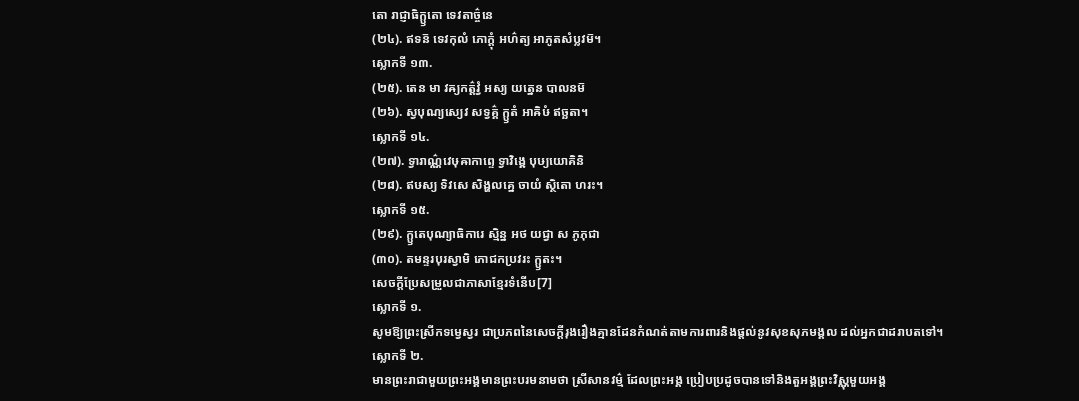តោ រាជ្ញាធិក្ឫតោ ទេវតាច៌្ចនេ
(២៤). ឥទន៑ ទេវកុលំ ភោក្តុំ អហ៌ត្យ អាភូតសំប្លវម៑។
ស្លោកទី ១៣.
(២៥). តេន មា វឝ្យកត៌្តវ្វំ អស្យ យត្នេន បាលនម៑
(២៦). ស្វបុណ្យស្យេវ សទ្វគ៌្គ ក្ឫតំ អាឝិឞំ ឥច្ឆតា។
ស្លោកទី ១៤.
(២៧). ទ្វារាណ៌្ណវេឞុឝាកាព្ទេ ទ្វាវិង្ឝេ បុឞ្យយោគិនិ
(២៨). ឥឞស្យ ទិវសេ សិង្ហលគ្នេ ចាយំ ស្ថិតោ ហរះ។
ស្លោកទី ១៥.
(២៩). ក្ឫតេបុណ្យាធិការេ ស្មិន្ន អថ យជ្វា ស ភូភុជា
(៣០). តមន្ទរបុរស្វាមិ ភោជកប្រវរះ ក្ឫតះ។
សេចក្តីប្រែសម្រួលជាភាសាខ្មែរទំនើប[7]
ស្លោកទី ១.
សូមឱ្យព្រះស្រីកទម្វេស្វរ ជាប្រភពនៃសេចក្តីរុងរឿងគ្មានដែនកំណត់តាមការពារនិងផ្តល់នូវសុខសុភមង្គល ដល់អ្នកជាដរាបតទៅ។
ស្លោកទី ២.
មានព្រះរាជាមួយព្រះអង្គមានព្រះបរមនាមថា ស្រីសានវម៌្ម ដែលព្រះអង្គ ប្រៀបប្រដូចបានទៅនិងតួអង្គព្រះវិស្ណុមួយអង្គ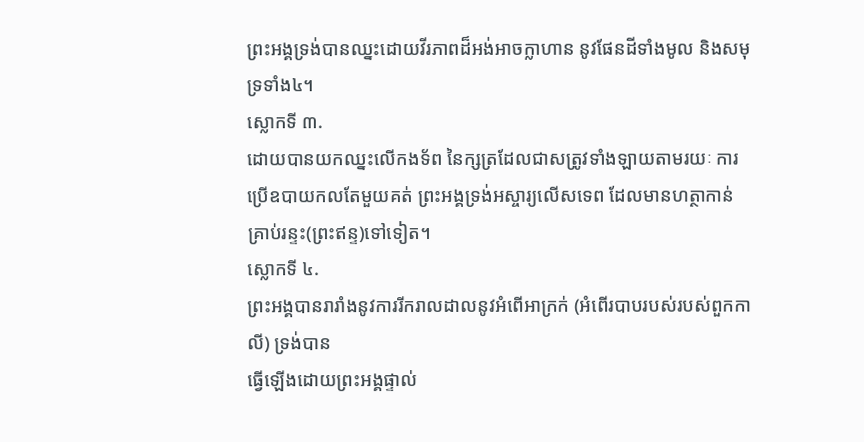ព្រះអង្គទ្រង់បានឈ្នះដោយវីរភាពដ៏អង់អាចក្លាហាន នូវផែនដីទាំងមូល និងសមុទ្រទាំង៤។
ស្លោកទី ៣.
ដោយបានយកឈ្នះលើកងទ័ព នៃក្សត្រដែលជាសត្រូវទាំងឡាយតាមរយៈ ការប្រើឧបាយកលតែមួយគត់ ព្រះអង្គទ្រង់អស្ចារ្យលើសទេព ដែលមានហត្ថាកាន់គ្រាប់រន្ទះ(ព្រះឥន្ទ)ទៅទៀត។
ស្លោកទី ៤.
ព្រះអង្គបានរារាំងនូវការរីករាលដាលនូវអំពើអាក្រក់ (អំពើរបាបរបស់របស់ពួកកាលី) ទ្រង់បាន
ធ្វើឡើងដោយព្រះអង្គផ្ទាល់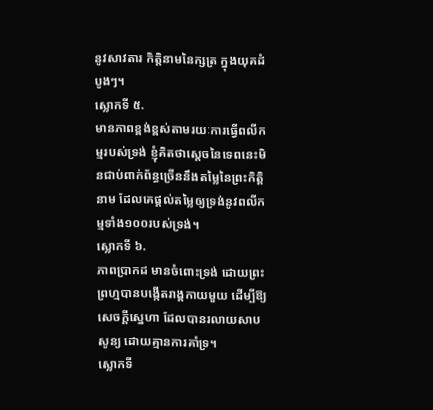នូវសាវតារ កិត្តិនាមនៃក្សត្រ ក្នុងយុគដំបូងៗ។
ស្លោកទី ៥.
មានភាពខ្ពង់ខ្ពស់តាមរយៈការធ្វើពលីកម្មរបស់ទ្រង់ ខ្ញុំគិតថាស្តេចនៃទេពនេះមិនជាប់ពាក់ព័ន្ធច្រើននឹងតម្លៃនៃព្រះកិត្តិនាម ដែលគេផ្តល់តម្លៃឲ្យទ្រង់នូវពលីកម្មទាំង១០០របស់ទ្រង់។
ស្លោកទី ៦.
ភាពប្រាកដ មានចំពោះទ្រង់ ដោយព្រះព្រហ្មបានបង្កើតរាង្គកាយមួយ ដើម្បីឱ្យសេចក្តីសេ្នហា ដែលបានរលាយសាបសូន្យ ដោយគ្មានការគាំទ្រ។
ស្លោកទី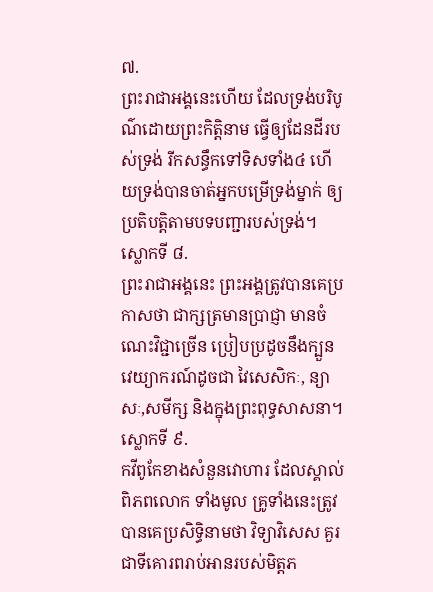៧.
ព្រះរាជាអង្គនេះហើយ ដែលទ្រង់បរិបូណ៌ដោយព្រះកិត្តិនាម ធ្វើឲ្យដែនដីរបស់ទ្រង់ រីកសន្ធឹកទៅទិសទាំង៤ ហើយទ្រង់បានចាត់អ្នកបម្រើទ្រង់ម្នាក់ ឲ្យប្រតិបត្តិតាមបទបញ្ជារបស់ទ្រង់។
ស្លោកទី ៨.
ព្រះរាជាអង្គនេះ ព្រះអង្គត្រូវបានគេប្រកាសថា ជាក្សត្រមានប្រាជ្ញា មានចំណេះវិជ្ជាច្រើន ប្រៀបប្រដូចនឹងក្បួនវេយ្យាករណ៍ដូចជា វៃសេសិកៈ, ន្យាសៈ,សមីក្ស និងក្នុងព្រះពុទ្ធសាសនា។
ស្លោកទី ៩.
កវីពូកែខាងសំនួនវោហារ ដែលស្គាល់ពិភពលោក ទាំងមូល គ្រូទាំងនេះត្រូវបានគេប្រសិទ្ធិនាមថា វិទ្យាវិសេស គួរជាទីគោរពរាប់អានរបស់មិត្តភ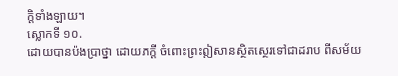ក្តិទាំងឡាយ។
ស្លោកទី ១០.
ដោយបានប៉ងប្រាថ្នា ដោយភក្តី ចំពោះព្រះឦសានស្ថិតស្ថេរទៅជាដរាប ពីសម័យ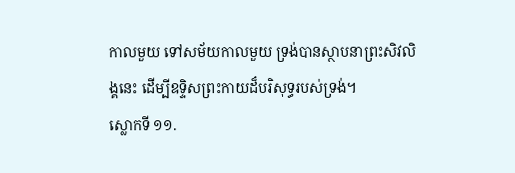កាលមួយ ទៅសម័យកាលមួយ ទ្រង់បានស្ថាបនាព្រះសិវលិង្គនេះ ដើម្បីឧទ្ទិសព្រះកាយដ៏បរិសុទ្ធរបស់ទ្រង់។
ស្លោកទី ១១.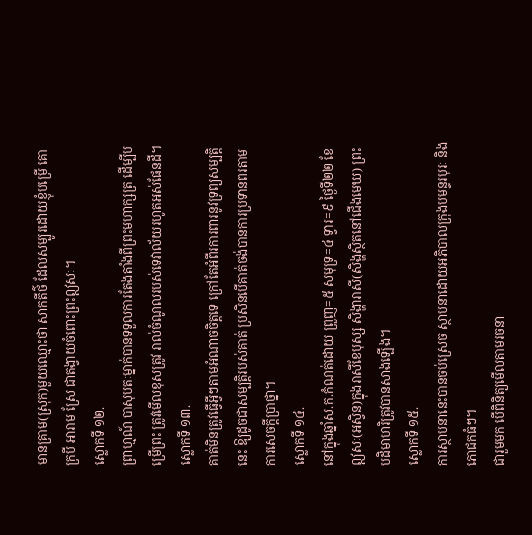មានគ្រាម(ស្រុក)មួយឈ្មោះថា សាកតីថ៌ ដែលសម្បូរដោយខ្ញុំបម្រើ គោ ក្របី អារាម ស្រែ ជាតង្វាយចំពោះព្រះឦសៈ។
ស្លោកទី ១២.
ព្រាហ្មណ៍ បាសុបតៈម្នាក់បានទទួលការតែងតាំងពីព្រះមហាក្សត្រ ដើម្បីបម្រើព្រះ ត្រូវមើលខុសត្រូវ រាល់ចំណូលរបស់ទេវាល័យរហូតអស់ផែនដី។
ស្លោកទី ១៣.
គាត់មិនត្រូវធ្វើអ្វីៗតាមអំណាចចិត្តទេ ក្រៅតែអំពីរការពារនូវទ្រព្យសម្បត្តិនេះ ឱ្យដូចជាសម្បត្តិរបស់គាត់ ប្រសិនបើគាត់ចង់បានការប្រទានពរតាមការសេចក្តីប្រាថ្នា។
ស្លោកទី ១៤.
នៅក្នុងឆ្នាំស.ក.កំណត់ដោយ ព្រួញ=៥ សមុទ្រ=៤ ទ្វារ=៩ ថ្ងៃទី២២ ខែឦសៈ(អស្វិន)ក្នុងរាសីខែបុស្ស សិង្ហារាសី(សិង្ហសិ្ថតនៅជើងមេឃ) ព្រះបដិមាហរិត្រូវបានសាងឡើង។
ស្លោកទី ១៥.
ការស្ថាបនានេះបានចប់ស្រេច ស្ថាបនាដោយអភិបាលក្រុងបមន្ទរបុរៈ និងភោជកធំៗ។
ជារួមមក បើពិនិត្យមើលតាមរចនា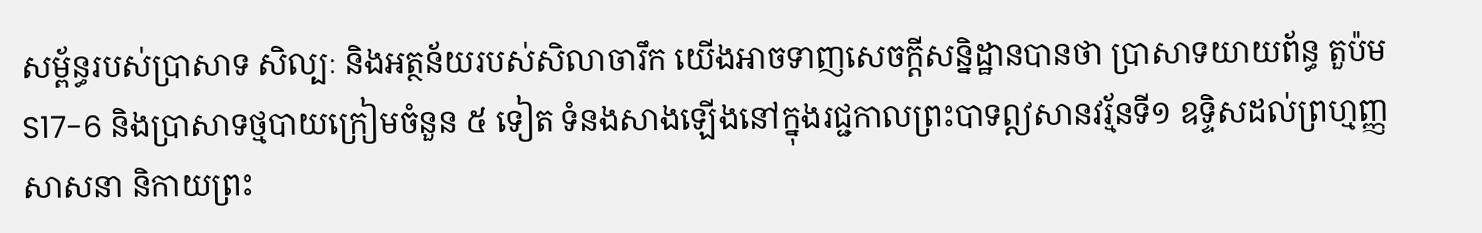សម្ព័ន្ធរបស់ប្រាសាទ សិល្បៈ និងអត្ថន័យរបស់សិលាចារឹក យើងអាចទាញសេចក្តីសន្និដ្ឋានបានថា ប្រាសាទយាយព័ន្ធ តួប៉ម S17-6 និងប្រាសាទថ្មបាយក្រៀមចំនួន ៥ ទៀត ទំនងសាងឡើងនៅក្នុងរជ្ជកាលព្រះបាទឦសានវរ្ម័នទី១ ឧទ្ទិសដល់ព្រហ្មញ្ញសាសនា និកាយព្រះ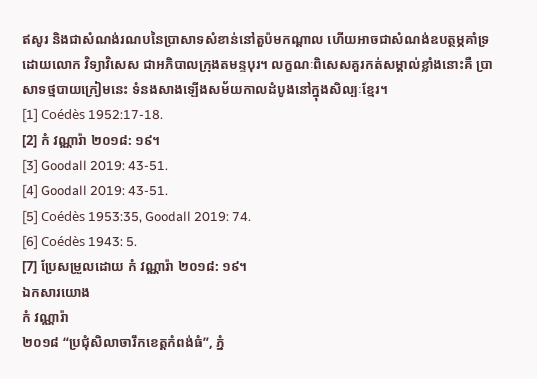ឥសូរ និងជាសំណង់រណបនៃប្រាសាទសំខាន់នៅតួប៉មកណ្តាល ហើយអាចជាសំណង់ឧបត្ថម្ភគាំទ្រដោយលោក វិទ្យាវិសេស ជាអភិបាលក្រុងតមន្ទបុរ។ លក្ខណៈពិសេសគួរកត់សម្គាល់ខ្លាំងនោះគឺ ប្រាសាទថ្មបាយក្រៀមនេះ ទំនងសាងឡើងសម័យកាលដំបូងនៅក្នុងសិល្បៈខ្មែរ។
[1] Coédès 1952:17-18.
[2] កំ វណ្ណារ៉ា ២០១៨: ១៩។
[3] Goodall 2019: 43-51.
[4] Goodall 2019: 43-51.
[5] Coédès 1953:35, Goodall 2019: 74.
[6] Coédès 1943: 5.
[7] ប្រែសម្រួលដោយ កំ វណ្ណារ៉ា ២០១៨: ១៩។
ឯកសារយោង
កំ វណ្ណារ៉ា
២០១៨ “ប្រជុំសិលាចារឹកខេត្តកំពង់ធំ”, ភ្នំ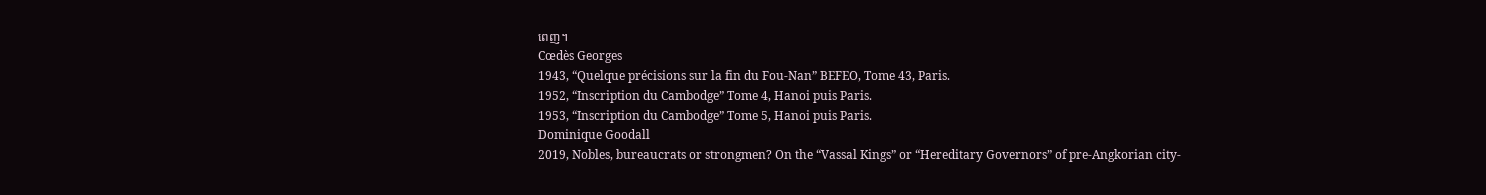ពេញ។
Cœdès Georges
1943, “Quelque précisions sur la fin du Fou-Nan” BEFEO, Tome 43, Paris.
1952, “Inscription du Cambodge” Tome 4, Hanoi puis Paris.
1953, “Inscription du Cambodge” Tome 5, Hanoi puis Paris.
Dominique Goodall
2019, Nobles, bureaucrats or strongmen? On the “Vassal Kings” or “Hereditary Governors” of pre-Angkorian city-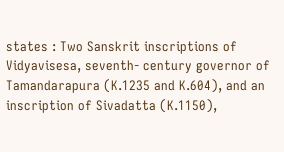states : Two Sanskrit inscriptions of Vidyavisesa, seventh- century governor of Tamandarapura (K.1235 and K.604), and an inscription of Sivadatta (K.1150),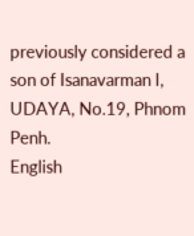previously considered a son of Isanavarman I, UDAYA, No.19, Phnom Penh.
English